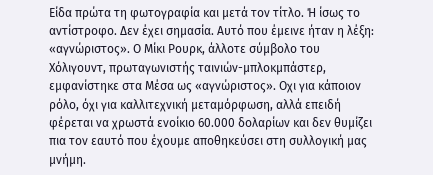Είδα πρώτα τη φωτογραφία και µετά τον τίτλο. Ή ίσως το αντίστροφο. ∆εν έχει σηµασία. Αυτό που έµεινε ήταν η λέξη: «αγνώριστος». Ο Μίκι Ρουρκ, άλλοτε σύµβολο του Χόλιγουντ, πρωταγωνιστής ταινιών-µπλοκµπάστερ, εµφανίστηκε στα Μέσα ως «αγνώριστος». Οχι για κάποιον ρόλο, όχι για καλλιτεχνική µεταµόρφωση, αλλά επειδή φέρεται να χρωστά ενοίκιο 60.000 δολαρίων και δεν θυµίζει πια τον εαυτό που έχουµε αποθηκεύσει στη συλλογική µας µνήµη.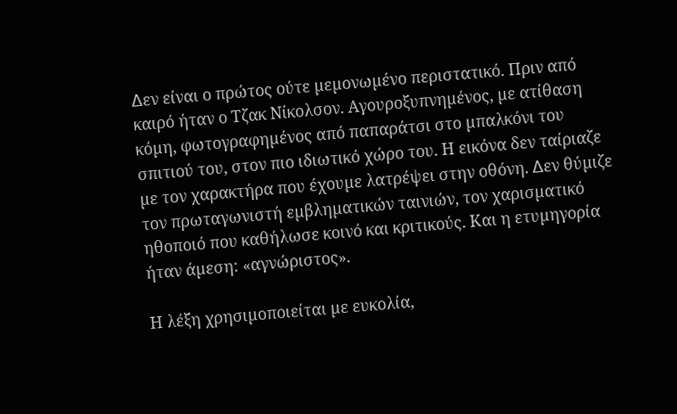∆εν είναι ο πρώτος ούτε µεµονωµένο περιστατικό. Πριν από καιρό ήταν ο Τζακ Νίκολσον. Αγουροξυπνηµένος, µε ατίθαση κόµη, φωτογραφηµένος από παπαράτσι στο µπαλκόνι του σπιτιού του, στον πιο ιδιωτικό χώρο του. Η εικόνα δεν ταίριαζε µε τον χαρακτήρα που έχουµε λατρέψει στην οθόνη. ∆εν θύµιζε τον πρωταγωνιστή εµβληµατικών ταινιών, τον χαρισµατικό ηθοποιό που καθήλωσε κοινό και κριτικούς. Και η ετυµηγορία ήταν άµεση: «αγνώριστος».

Η λέξη χρησιµοποιείται µε ευκολία,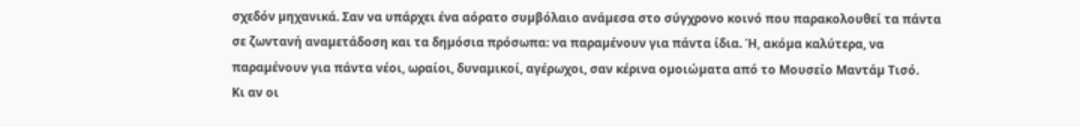σχεδόν µηχανικά. Σαν να υπάρχει ένα αόρατο συµβόλαιο ανάµεσα στο σύγχρονο κοινό που παρακολουθεί τα πάντα σε ζωντανή αναµετάδοση και τα δηµόσια πρόσωπα: να παραµένουν για πάντα ίδια. Ή, ακόµα καλύτερα, να παραµένουν για πάντα νέοι, ωραίοι, δυναµικοί, αγέρωχοι, σαν κέρινα οµοιώµατα από το Μουσείο Μαντάµ Τισό.
Κι αν οι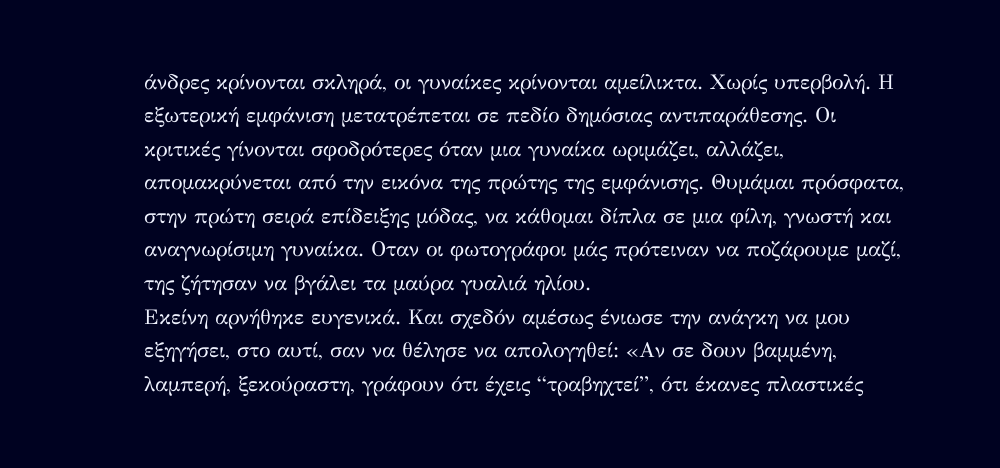άνδρες κρίνονται σκληρά, οι γυναίκες κρίνονται αµείλικτα. Χωρίς υπερβολή. Η εξωτερική εµφάνιση µετατρέπεται σε πεδίο δηµόσιας αντιπαράθεσης. Οι κριτικές γίνονται σφοδρότερες όταν µια γυναίκα ωριµάζει, αλλάζει, αποµακρύνεται από την εικόνα της πρώτης της εµφάνισης. Θυµάµαι πρόσφατα, στην πρώτη σειρά επίδειξης µόδας, να κάθοµαι δίπλα σε µια φίλη, γνωστή και αναγνωρίσιµη γυναίκα. Οταν οι φωτογράφοι µάς πρότειναν να ποζάρουµε µαζί, της ζήτησαν να βγάλει τα µαύρα γυαλιά ηλίου.
Εκείνη αρνήθηκε ευγενικά. Και σχεδόν αµέσως ένιωσε την ανάγκη να µου εξηγήσει, στο αυτί, σαν να θέλησε να απολογηθεί: «Αν σε δουν βαµµένη, λαµπερή, ξεκούραστη, γράφουν ότι έχεις “τραβηχτεί”, ότι έκανες πλαστικές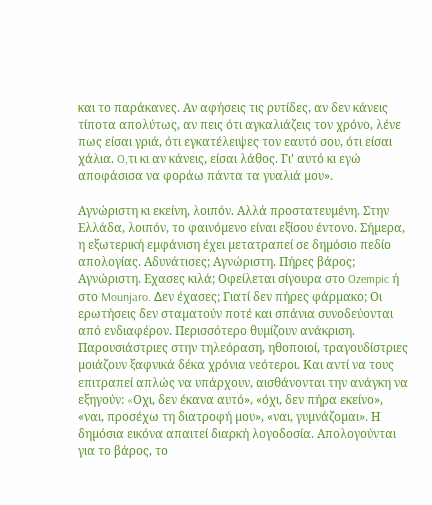και το παράκανες. Αν αφήσεις τις ρυτίδες, αν δεν κάνεις τίποτα απολύτως, αν πεις ότι αγκαλιάζεις τον χρόνο, λένε πως είσαι γριά, ότι εγκατέλειψες τον εαυτό σου, ότι είσαι χάλια. O,τι κι αν κάνεις, είσαι λάθος. Γι’ αυτό κι εγώ αποφάσισα να φοράω πάντα τα γυαλιά µου».

Αγνώριστη κι εκείνη, λοιπόν. Αλλά προστατευµένη. Στην Ελλάδα, λοιπόν, το φαινόµενο είναι εξίσου έντονο. Σήµερα, η εξωτερική εµφάνιση έχει µετατραπεί σε δηµόσιο πεδίο απολογίας. Αδυνάτισες; Αγνώριστη. Πήρες βάρος; Αγνώριστη. Eχασες κιλά; Οφείλεται σίγουρα στο Ozempic ή στο Mounjaro. ∆εν έχασες; Γιατί δεν πήρες φάρµακο; Οι ερωτήσεις δεν σταµατούν ποτέ και σπάνια συνοδεύονται από ενδιαφέρον. Περισσότερο θυµίζουν ανάκριση.
Παρουσιάστριες στην τηλεόραση, ηθοποιοί, τραγουδίστριες µοιάζουν ξαφνικά δέκα χρόνια νεότεροι. Και αντί να τους επιτραπεί απλώς να υπάρχουν, αισθάνονται την ανάγκη να εξηγούν: «Oχι, δεν έκανα αυτό», «όχι, δεν πήρα εκείνο», «ναι, προσέχω τη διατροφή µου», «ναι, γυµνάζοµαι». Η δηµόσια εικόνα απαιτεί διαρκή λογοδοσία. Απολογούνται για το βάρος, το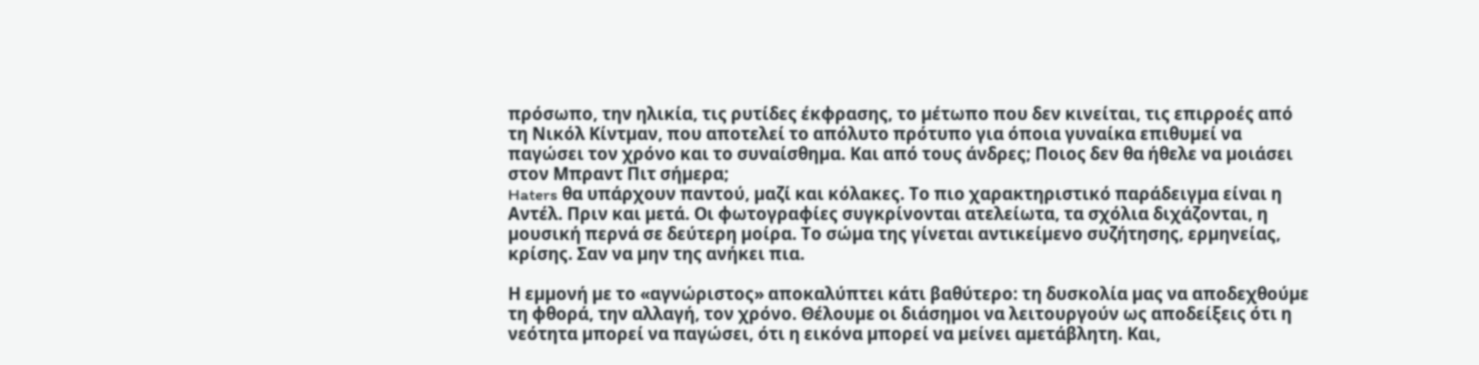πρόσωπο, την ηλικία, τις ρυτίδες έκφρασης, το µέτωπο που δεν κινείται, τις επιρροές από τη Νικόλ Κίντµαν, που αποτελεί το απόλυτο πρότυπο για όποια γυναίκα επιθυµεί να παγώσει τον χρόνο και το συναίσθηµα. Και από τους άνδρες; Ποιος δεν θα ήθελε να µοιάσει στον Μπραντ Πιτ σήµερα;
Haters θα υπάρχουν παντού, µαζί και κόλακες. Το πιο χαρακτηριστικό παράδειγµα είναι η Αντέλ. Πριν και µετά. Οι φωτογραφίες συγκρίνονται ατελείωτα, τα σχόλια διχάζονται, η µουσική περνά σε δεύτερη µοίρα. Το σώµα της γίνεται αντικείµενο συζήτησης, ερµηνείας, κρίσης. Σαν να µην της ανήκει πια.

Η εµµονή µε το «αγνώριστος» αποκαλύπτει κάτι βαθύτερο: τη δυσκολία µας να αποδεχθούµε τη φθορά, την αλλαγή, τον χρόνο. Θέλουµε οι διάσηµοι να λειτουργούν ως αποδείξεις ότι η νεότητα µπορεί να παγώσει, ότι η εικόνα µπορεί να µείνει αµετάβλητη. Και,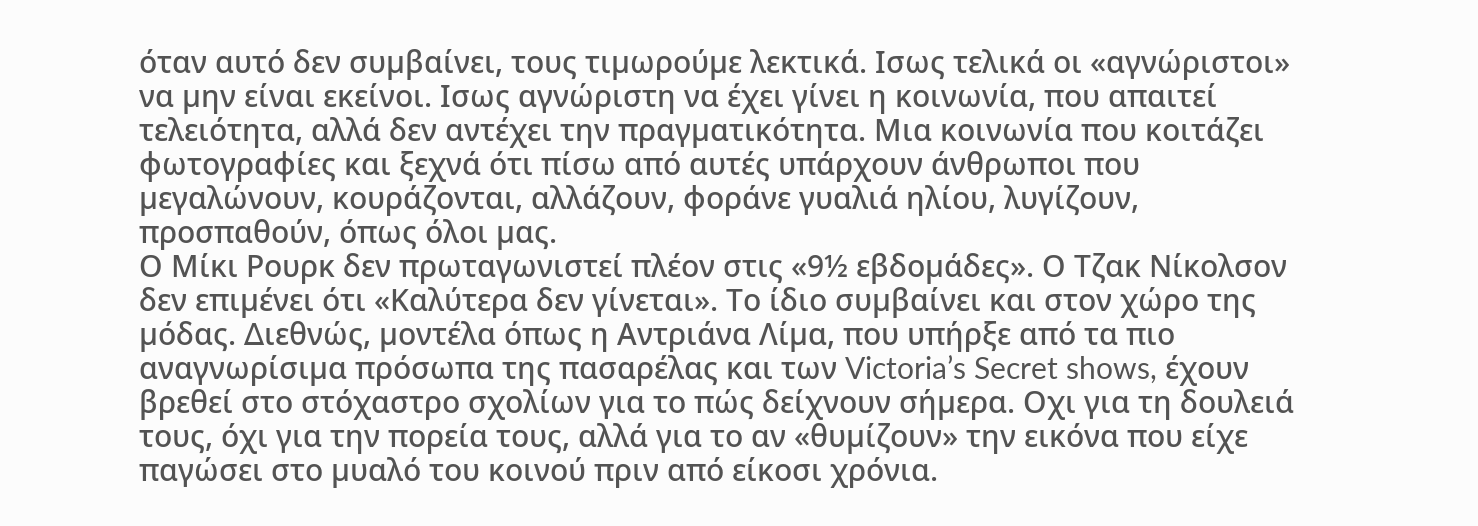όταν αυτό δεν συµβαίνει, τους τιµωρούµε λεκτικά. Iσως τελικά οι «αγνώριστοι» να µην είναι εκείνοι. Iσως αγνώριστη να έχει γίνει η κοινωνία, που απαιτεί τελειότητα, αλλά δεν αντέχει την πραγµατικότητα. Μια κοινωνία που κοιτάζει φωτογραφίες και ξεχνά ότι πίσω από αυτές υπάρχουν άνθρωποι που µεγαλώνουν, κουράζονται, αλλάζουν, φοράνε γυαλιά ηλίου, λυγίζουν, προσπαθούν, όπως όλοι µας.
Ο Μίκι Ρουρκ δεν πρωταγωνιστεί πλέον στις «9½ εβδοµάδες». Ο Τζακ Νίκολσον δεν επιµένει ότι «Καλύτερα δεν γίνεται». Το ίδιο συµβαίνει και στον χώρο της µόδας. ∆ιεθνώς, µοντέλα όπως η Αντριάνα Λίµα, που υπήρξε από τα πιο αναγνωρίσιµα πρόσωπα της πασαρέλας και των Victoria’s Secret shows, έχουν βρεθεί στο στόχαστρο σχολίων για το πώς δείχνουν σήµερα. Oχι για τη δουλειά τους, όχι για την πορεία τους, αλλά για το αν «θυµίζουν» την εικόνα που είχε παγώσει στο µυαλό του κοινού πριν από είκοσι χρόνια.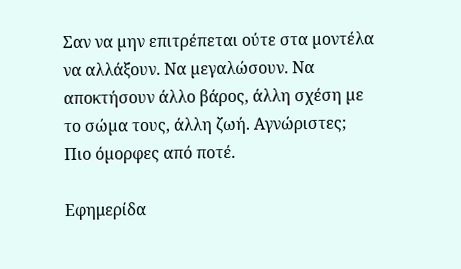Σαν να µην επιτρέπεται ούτε στα µοντέλα να αλλάξουν. Να µεγαλώσουν. Να αποκτήσουν άλλο βάρος, άλλη σχέση µε το σώµα τους, άλλη ζωή. Αγνώριστες; Πιο όµορφες από ποτέ.

Εφημερίδα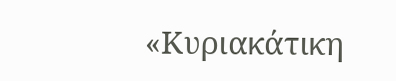«Κυριακάτικη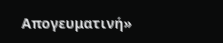Απογευματινή»